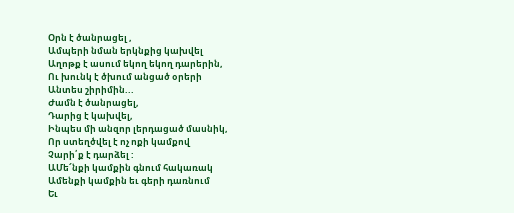Օրն է ծանրացել ,
Ամպերի նման երկնքից կախվել
Աղոթք է ասում եկող եկող դարերին,
Ու խունկ է ծխում անցած օրերի
Անտես շիրիմին...
Ժամն է ծանրացել,
Դարից է կախվել,
Ինպես մի անզոր լերդացած մասնիկ,
Որ ստեղծվել է ոչ ոքի կամքով
Չարի՛ք է դարձել :
ԱՄե՜նքի կամքին գնում հակառակ
Ամենքի կամքին եւ գերի դառնում
Եւ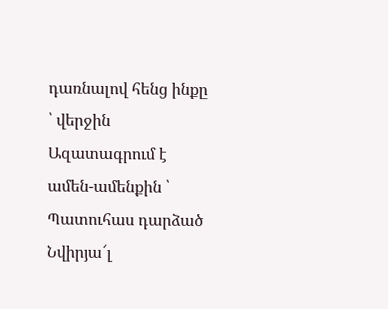դառնալով հենց ինքը ՝ վերջին
Ազատագրում է ամեն-ամենքին ՝
Պատուհաս դարձած
Նվիրյա՜լ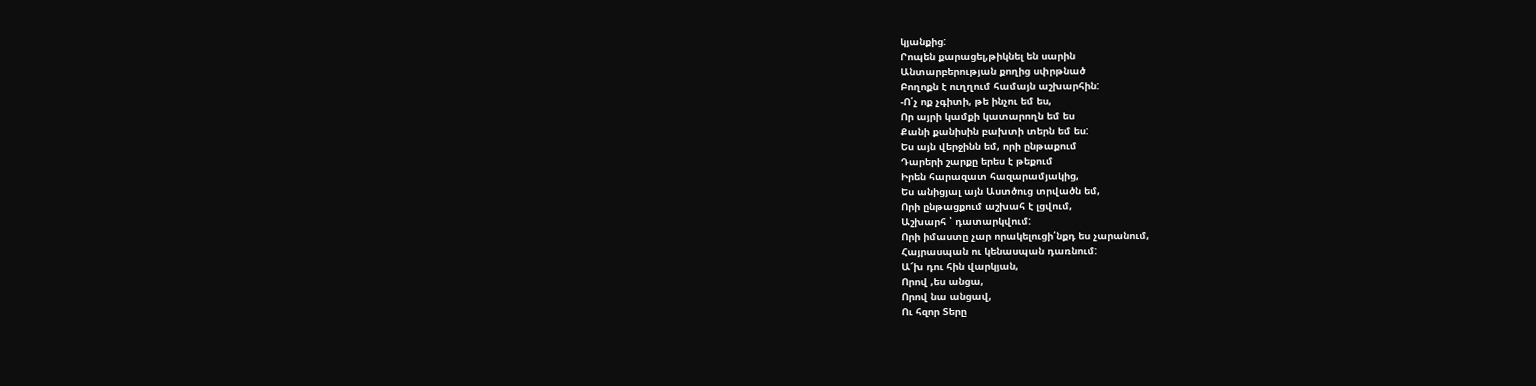կյանքից:
Րոպեն քարացել,թիկնել են սարին
Անտարբերության քողից սփրթնած
Բողոքն է ուղղում համայն աշխարհին:
-Ո՛չ ոք չգիտի, թե ինչու եմ ես,
Որ այրի կամքի կատարողն եմ ես
Քանի քանիսին բախտի տերն եմ ես:
Ես այն վերջինն եմ, որի ընթաքում
Դարերի շարքը երես է թեքում
Իրեն հարազատ հազարամյակից,
Ես անիցյալ այն Աստծուց տրվածն եմ,
Որի ընթացքում աշխահ է լցվում,
Աշխարհ ՝ դատարկվում:
Որի իմաստը չար որակելուցի՛նքդ ես չարանում,
Հայրասպան ու կենասպան դառնում:
Ա՜խ դու հին վարկյան,
Որով ,ես անցա,
Որով նա անցավ,
Ու հզոր Տերը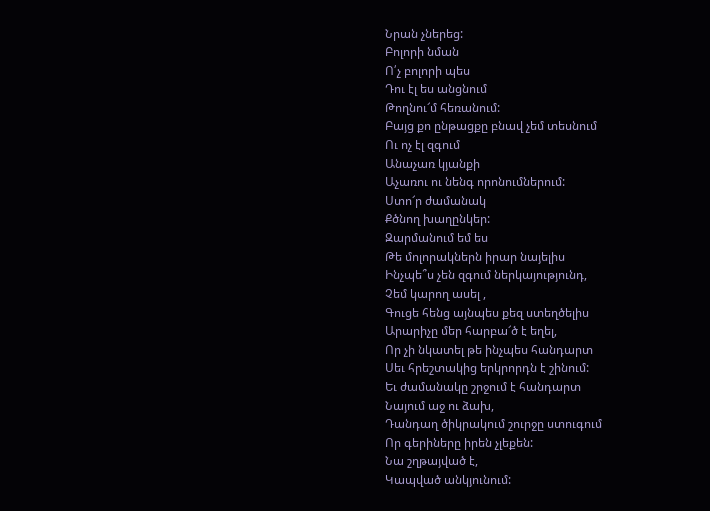Նրան չներեց:
Բոլորի նման
Ո՛չ բոլորի պես
Դու էլ ես անցնում
Թողնու՜մ հեռանում:
Բայց քո ընթացքը բնավ չեմ տեսնում
Ու ոչ էլ զգում
Անաչառ կյանքի
Աչառու ու նենգ որոնումներում:
Ստո՜ր ժամանակ
Քծնող խաղընկեր:
Զարմանում եմ ես
Թե մոլորակներն իրար նայելիս
Ինչպե՞ս չեն զգում ներկայությունդ,
Չեմ կարող ասել ,
Գուցե հենց այնպես քեզ ստեղծելիս
Արարիչը մեր հարբա՜ծ է եղել,
Որ չի նկատել թե ինչպես հանդարտ
Սեւ հրեշտակից երկրորդն է շինում:
Եւ ժամանակը շրջում է հանդարտ
Նայում աջ ու ձախ,
Դանդաղ ծիկրակում շուրջը ստուգում
Որ գերիները իրեն չլեքեն:
Նա շղթայված է,
Կապված անկյունում: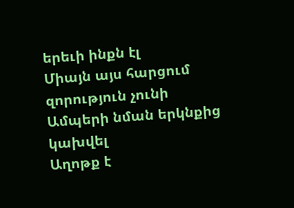երեւի ինքն էլ
Միայն այս հարցում զորություն չունի
Ամպերի նման երկնքից կախվել
Աղոթք է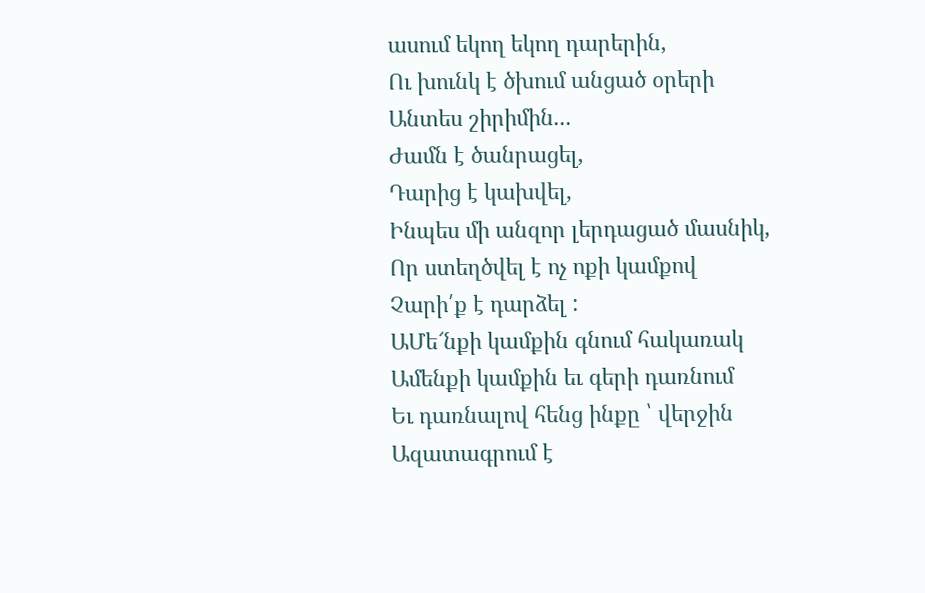ասում եկող եկող դարերին,
Ու խունկ է ծխում անցած օրերի
Անտես շիրիմին...
Ժամն է ծանրացել,
Դարից է կախվել,
Ինպես մի անզոր լերդացած մասնիկ,
Որ ստեղծվել է ոչ ոքի կամքով
Չարի՛ք է դարձել :
ԱՄե՜նքի կամքին գնում հակառակ
Ամենքի կամքին եւ գերի դառնում
Եւ դառնալով հենց ինքը ՝ վերջին
Ազատագրում է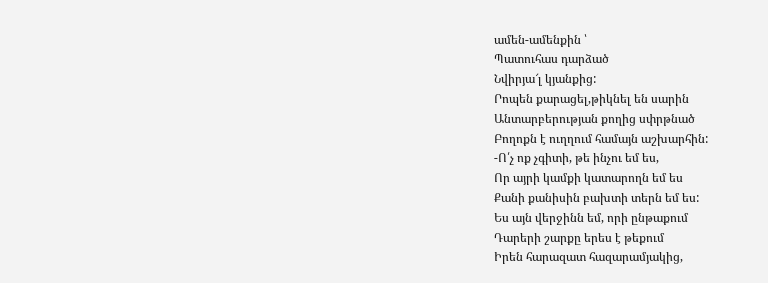ամեն-ամենքին ՝
Պատուհաս դարձած
Նվիրյա՜լ կյանքից:
Րոպեն քարացել,թիկնել են սարին
Անտարբերության քողից սփրթնած
Բողոքն է ուղղում համայն աշխարհին:
-Ո՛չ ոք չգիտի, թե ինչու եմ ես,
Որ այրի կամքի կատարողն եմ ես
Քանի քանիսին բախտի տերն եմ ես:
Ես այն վերջինն եմ, որի ընթաքում
Դարերի շարքը երես է թեքում
Իրեն հարազատ հազարամյակից,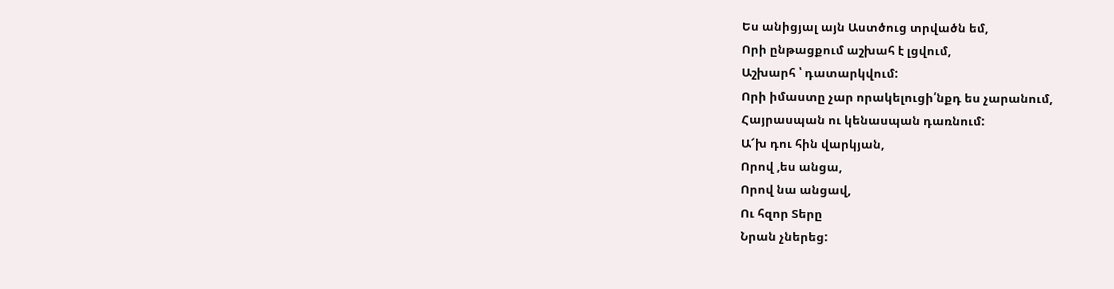Ես անիցյալ այն Աստծուց տրվածն եմ,
Որի ընթացքում աշխահ է լցվում,
Աշխարհ ՝ դատարկվում:
Որի իմաստը չար որակելուցի՛նքդ ես չարանում,
Հայրասպան ու կենասպան դառնում:
Ա՜խ դու հին վարկյան,
Որով ,ես անցա,
Որով նա անցավ,
Ու հզոր Տերը
Նրան չներեց: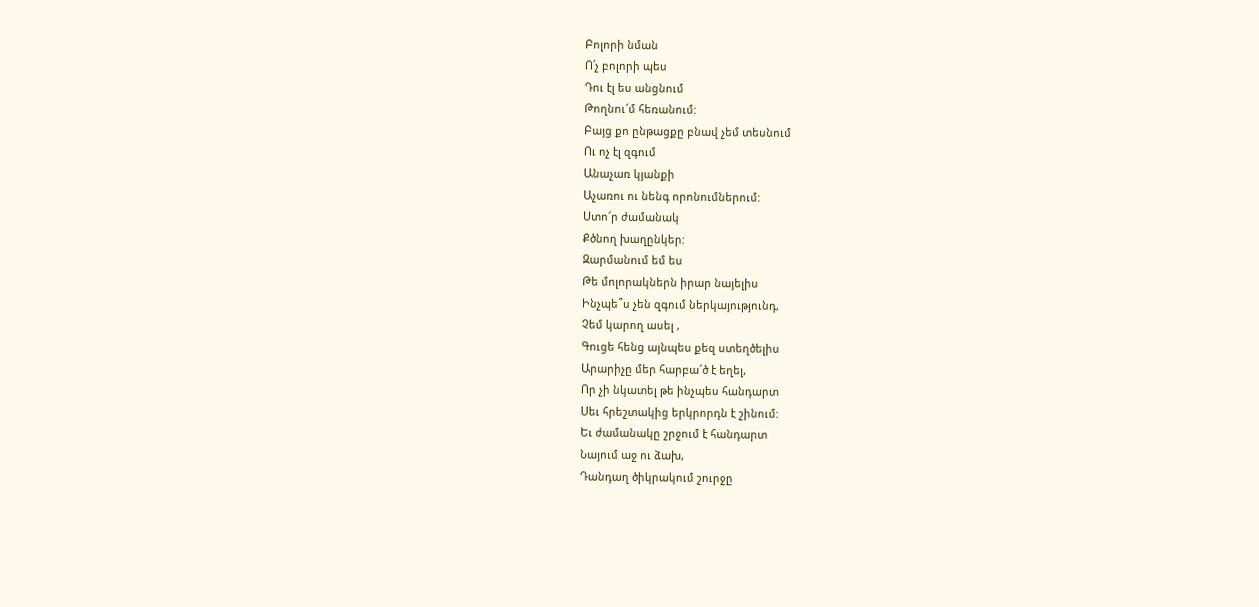Բոլորի նման
Ո՛չ բոլորի պես
Դու էլ ես անցնում
Թողնու՜մ հեռանում:
Բայց քո ընթացքը բնավ չեմ տեսնում
Ու ոչ էլ զգում
Անաչառ կյանքի
Աչառու ու նենգ որոնումներում:
Ստո՜ր ժամանակ
Քծնող խաղընկեր:
Զարմանում եմ ես
Թե մոլորակներն իրար նայելիս
Ինչպե՞ս չեն զգում ներկայությունդ,
Չեմ կարող ասել ,
Գուցե հենց այնպես քեզ ստեղծելիս
Արարիչը մեր հարբա՜ծ է եղել,
Որ չի նկատել թե ինչպես հանդարտ
Սեւ հրեշտակից երկրորդն է շինում:
Եւ ժամանակը շրջում է հանդարտ
Նայում աջ ու ձախ,
Դանդաղ ծիկրակում շուրջը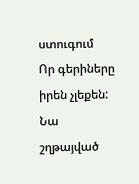ստուգում
Որ գերիները իրեն չլեքեն:
Նա շղթայված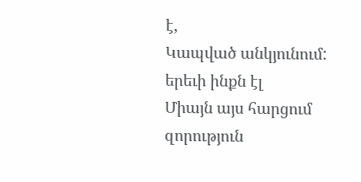է,
Կապված անկյունում:
երեւի ինքն էլ
Միայն այս հարցում զորություն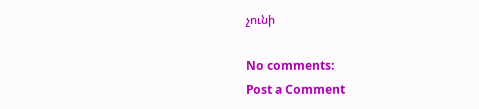չունի

No comments:
Post a Comment